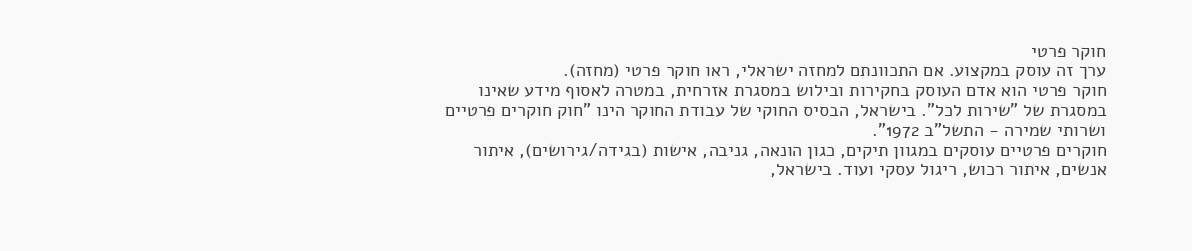חוקר פרטי
ערך זה עוסק במקצוע. אם התכוונתם למחזה ישראלי, ראו חוקר פרטי (מחזה).
חוקר פרטי הוא אדם העוסק בחקירות ובילוש במסגרת אזרחית, במטרה לאסוף מידע שאינו במסגרת של "שירות לכל". בישראל, הבסיס החוקי של עבודת החוקר הינו "חוק חוקרים פרטיים ושרותי שמירה - התשל"ב 1972".
חוקרים פרטיים עוסקים במגוון תיקים, כגון הונאה, גניבה, אישות (בגידה/גירושים), איתור אנשים, איתור רכוש, ריגול עסקי ועוד. בישראל,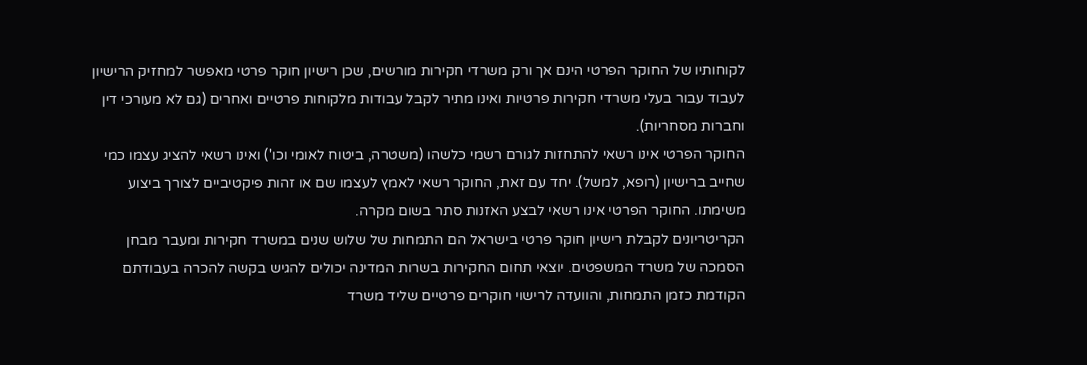לקוחותיו של החוקר הפרטי הינם אך ורק משרדי חקירות מורשים, שכן רישיון חוקר פרטי מאפשר למחזיק הרישיון לעבוד עבור בעלי משרדי חקירות פרטיות ואינו מתיר לקבל עבודות מלקוחות פרטיים ואחרים (גם לא מעורכי דין וחברות מסחריות).
החוקר הפרטי אינו רשאי להתחזות לגורם רשמי כלשהו (משטרה, ביטוח לאומי וכו') ואינו רשאי להציג עצמו כמי שחייב ברישיון (רופא, למשל). יחד עם זאת, החוקר רשאי לאמץ לעצמו שם או זהות פיקטיביים לצורך ביצוע משימתו. החוקר הפרטי אינו רשאי לבצע האזנות סתר בשום מקרה.
הקריטריונים לקבלת רישיון חוקר פרטי בישראל הם התמחות של שלוש שנים במשרד חקירות ומעבר מבחן הסמכה של משרד המשפטים. יוצאי תחום החקירות בשרות המדינה יכולים להגיש בקשה להכרה בעבודתם הקודמת כזמן התמחות, והוועדה לרישוי חוקרים פרטיים שליד משרד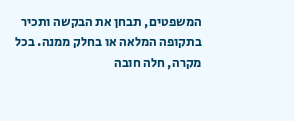המשפטים, תבחן את הבקשה ותכיר בתקופה המלאה או בחלק ממנה. בכל מקרה, חלה חובה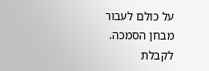על כולם לעבור מבחן הסמכה.
לקבלת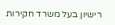רישיון בעל משרד חקירות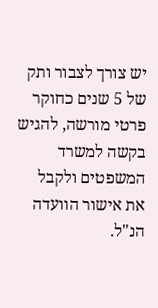יש צורך לצבור ותק של 5 שנים כחוקר פרטי מורשה, להגיש בקשה למשרד המשפטים ולקבל את אישור הוועדה הנ"ל.